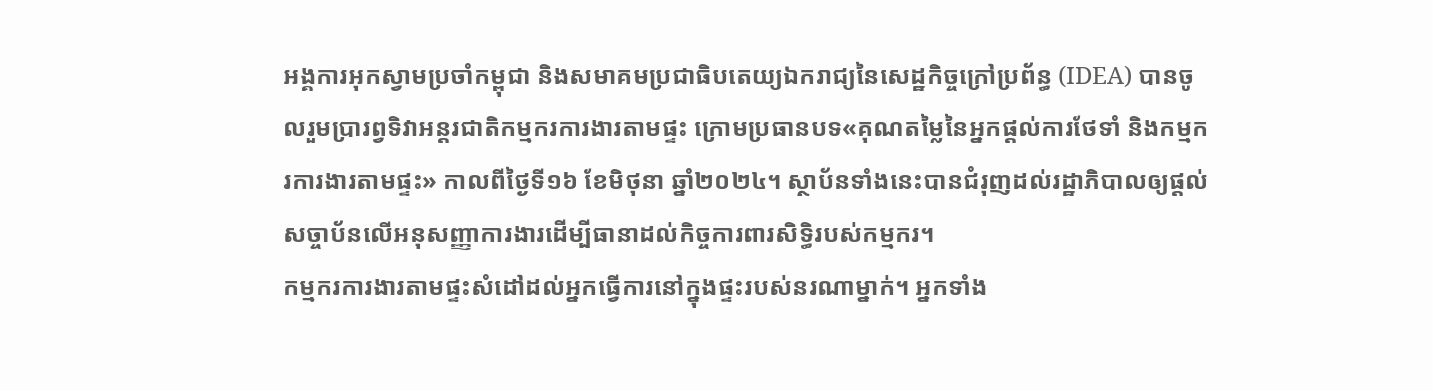អង្គការអុកស្វាមប្រចាំកម្ពុជា និងសមាគមប្រជាធិបតេយ្យឯករាជ្យនៃសេដ្ឋកិច្ចក្រៅប្រព័ន្ធ (IDEA) បានចូលរួមប្រារព្វទិវាអន្តរជាតិកម្មករការងារតាមផ្ទះ ក្រោមប្រធានបទ«គុណតម្លៃនៃអ្នកផ្តល់ការថែទាំ និងកម្មករការងារតាមផ្ទះ» កាលពីថ្ងៃទី១៦ ខែមិថុនា ឆ្នាំ២០២៤។ ស្ថាប័នទាំងនេះបានជំរុញដល់រដ្ឋាភិបាលឲ្យផ្ដល់សច្ចាប័នលើអនុសញ្ញាការងារដើម្បីធានាដល់កិច្ចការពារសិទ្ធិរបស់កម្មករ។
កម្មករការងារតាមផ្ទះសំដៅដល់អ្នកធ្វើការនៅក្នុងផ្ទះរបស់នរណាម្នាក់។ អ្នកទាំង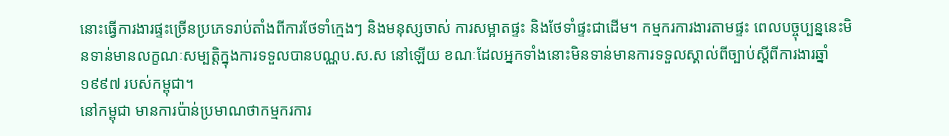នោះធ្វើការងារផ្ទះច្រើនប្រភេទរាប់តាំងពីការថែទាំក្មេងៗ និងមនុស្សចាស់ ការសម្អាតផ្ទះ និងថែទាំផ្ទះជាដើម។ កម្មករការងារតាមផ្ទះ ពេលបច្ចុប្បន្ននេះមិនទាន់មានលក្ខណៈសម្បត្តិក្នុងការទទួលបានបណ្ណប.ស.ស នៅឡើយ ខណៈដែលអ្នកទាំងនោះមិនទាន់មានការទទួលស្គាល់ពីច្បាប់ស្ដីពីការងារឆ្នាំ១៩៩៧ របស់កម្ពុជា។
នៅកម្ពុជា មានការប៉ាន់ប្រមាណថាកម្មករការ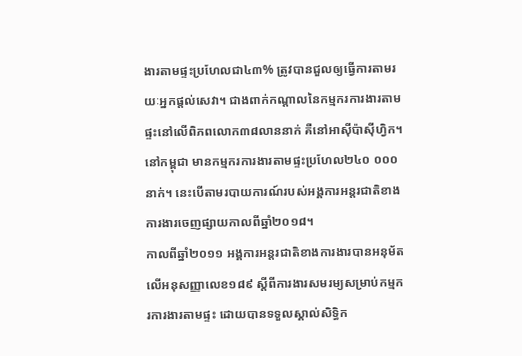ងារតាមផ្ទះប្រហែលជា៤៣% ត្រូវបានជួលឲ្យធ្វើការតាមរយៈអ្នកផ្ដល់សេវា។ ជាងពាក់កណ្ដាលនៃកម្មករការងារតាមផ្ទះនៅលើពិភពលោក៣៨លាននាក់ គឺនៅអាស៊ីប៉ាស៊ីហ្វិក។ នៅកម្ពុជា មានកម្មករការងារតាមផ្ទះប្រហែល២៤០ ០០០នាក់។ នេះបើតាមរបាយការណ៍របស់អង្គការអន្តរជាតិខាងការងារចេញផ្សាយកាលពីឆ្នាំ២០១៨។
កាលពីឆ្នាំ២០១១ អង្គការអន្តរជាតិខាងការងារបានអនុម័តលើអនុសញ្ញាលេខ១៨៩ ស្ដីពីការងារសមរម្យសម្រាប់កម្មករការងារតាមផ្ទះ ដោយបានទទួលស្គាល់សិទ្ធិក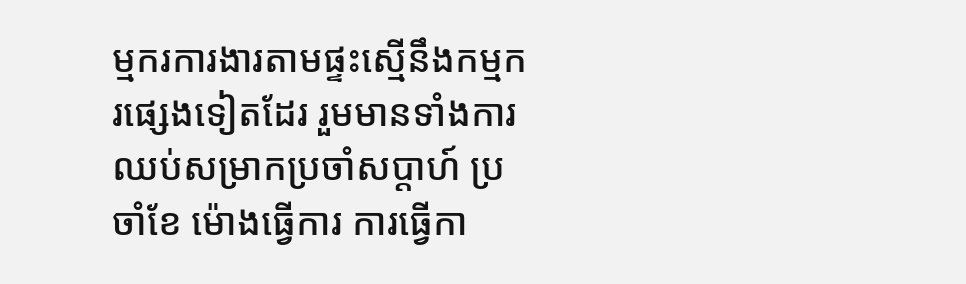ម្មករការងារតាមផ្ទះស្មើនឹងកម្មករផ្សេងទៀតដែរ រួមមានទាំងការឈប់សម្រាកប្រចាំសប្ដាហ៍ ប្រចាំខែ ម៉ោងធ្វើការ ការធ្វើកា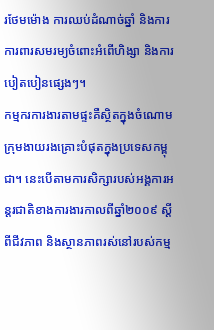រថែមម៉ោង ការឈប់ដំណាច់ឆ្នាំ និងការការពារសមរម្យចំពោះអំពើហិង្សា និងការបៀតបៀនផ្សេងៗ។
កម្មករការងារតាមផ្ទះគឺស្ថិតក្នុងចំណោមក្រុមងាយរងគ្រោះបំផុតក្នុងប្រទេសកម្ពុជា។ នេះបើតាមការសិក្សារបស់អង្គការអន្តរជាតិខាងការងារកាលពីឆ្នាំ២០០៩ ស្ដីពីជីវភាព និងស្ថានភាពរស់នៅរបស់កម្ម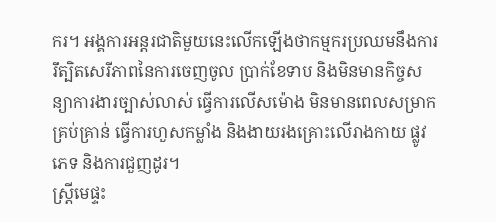ករ។ អង្គការអន្តរជាតិមួយនេះលើកឡើងថាកម្មករប្រឈមនឹងការរឹត្បិតសេរីភាពនៃការចេញចូល ប្រាក់ខែទាប និងមិនមានកិច្ចសន្យាការងារច្បាស់លាស់ ធ្វើការលើសម៉ោង មិនមានពេលសម្រាកគ្រប់គ្រាន់ ធ្វើការហួសកម្លាំង និងងាយរងគ្រោះលើរាងកាយ ផ្លូវភេទ និងការជួញដូរ។
ស្រ្តីមេផ្ទះ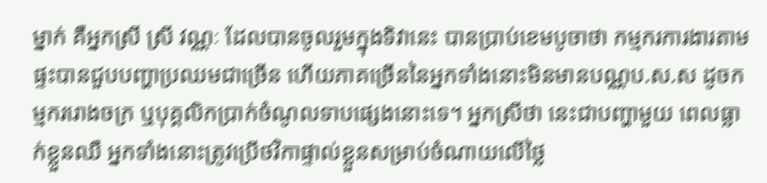ម្នាក់ គឺអ្នកស្រី ស្រី វណ្ណៈ ដែលបានចូលរួមក្នុងទិវានេះ បានប្រាប់ខេមបូចាថា កម្មករការងារតាមផ្ទះបានជួបបញ្ហាប្រឈមជាច្រើន ហើយភាគច្រើននៃអ្នកទាំងនោះមិនមានបណ្ណប.ស.ស ដូចកម្មកររោងចក្រ ឬបុគ្គលិកប្រាក់ចំណូលទាបផ្សេងនោះទេ។ អ្នកស្រីថា នេះជាបញ្ហាមួយ ពេលធ្លាក់ខ្លួនឈឺ អ្នកទាំងនោះត្រូវប្រើថវិកាផ្ទាល់ខ្លួនសម្រាប់ចំណាយលើថ្លៃ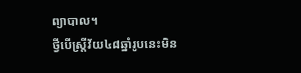ព្យាបាល។
ថ្វីបើស្រ្តីវ័យ៤៨ឆ្នាំរូបនេះមិន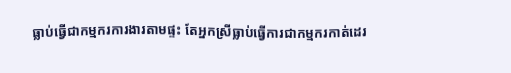ធ្លាប់ធ្វើជាកម្មករការងារតាមផ្ទះ តែអ្នកស្រីធ្លាប់ធ្វើការជាកម្មករកាត់ដេរ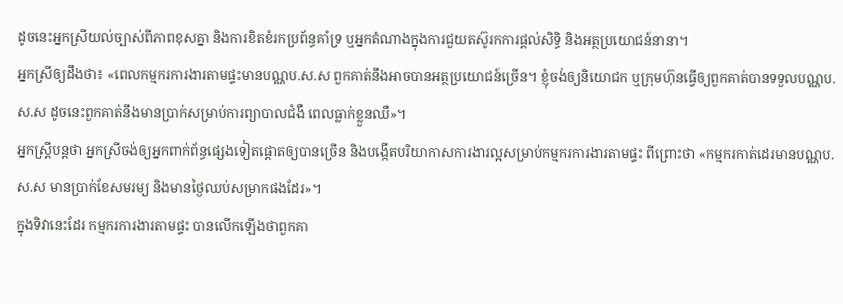ដូចនេះអ្នកស្រីយល់ច្បាស់ពីភាពខុសគ្នា និងការខិតខំរកប្រព័ន្ធគាំទ្រ ឬអ្នកតំណាងក្នុងការជួយតស៊ូរកការផ្ដល់សិទ្ធិ និងអត្ថប្រយោជន៍នានា។
អ្នកស្រីឲ្យដឹងថា៖ «ពេលកម្មករការងារតាមផ្ទះមានបណ្ណប.ស.ស ពួកគាត់នឹងអាចបានអត្ថប្រយោជន៍ច្រើន។ ខ្ញុំចង់ឲ្យនិយោជក ឬក្រុមហ៊ុនធ្វើឲ្យពួកគាត់បានទទួលបណ្ណប.ស.ស ដូចនេះពួកគាត់នឹងមានប្រាក់សម្រាប់ការព្យាបាលជំងឺ ពេលធ្លាក់ខ្លួនឈឺ»។
អ្នកស្រ្តីបន្តថា អ្នកស្រីចង់ឲ្យអ្នកពាក់ព័ន្ធផ្សេងទៀតផ្ដោតឲ្យបានច្រើន និងបង្កើតបរិយាកាសការងារល្អសម្រាប់កម្មករការងារតាមផ្ទះ ពីព្រោះថា «កម្មករកាត់ដេរមានបណ្ណប.ស.ស មានប្រាក់ខែសមរម្យ និងមានថ្ងៃឈប់សម្រាកផងដែរ»។
ក្នុងទិវានេះដែរ កម្មករការងារតាមផ្ទះ បានលើកឡើងថាពួកគា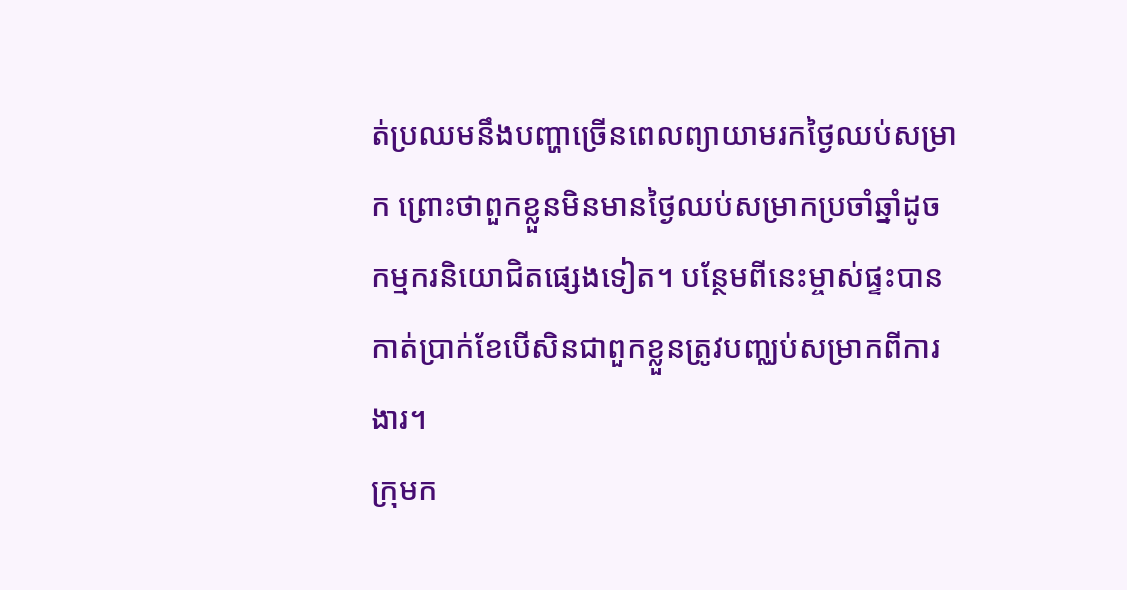ត់ប្រឈមនឹងបញ្ហាច្រើនពេលព្យាយាមរកថ្ងៃឈប់សម្រាក ព្រោះថាពួកខ្លួនមិនមានថ្ងៃឈប់សម្រាកប្រចាំឆ្នាំដូចកម្មករនិយោជិតផ្សេងទៀត។ បន្ថែមពីនេះម្ចាស់ផ្ទះបានកាត់ប្រាក់ខែបើសិនជាពួកខ្លួនត្រូវបញ្ឈប់សម្រាកពីការងារ។
ក្រុមក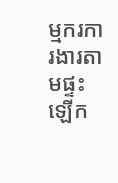ម្មករការងារតាមផ្ទះឡើក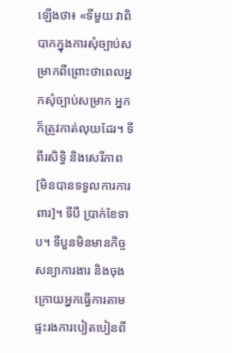ឡើងថា៖ «ទីមួយ វាពិបាកក្នុងការសុំច្បាប់សម្រាកពីព្រោះថាពេលអ្នកសុំច្បាប់សម្រាក អ្នកក៏ត្រូវកាត់លុយដែរ។ ទីពីរសិទ្ធិ និងសេរីភាព [មិនបានទទួលការការពារ]។ ទីបី ប្រាក់ខែទាប។ ទីបួនមិនមានកិច្ចសន្យាការងារ និងចុងក្រោយអ្នកធ្វើការតាមផ្ទះរងការបៀតបៀនពី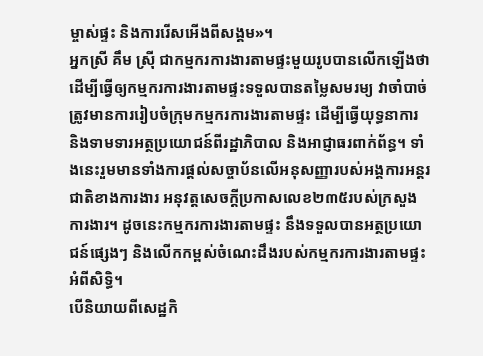ម្ចាស់ផ្ទះ និងការរើសអើងពីសង្គម»។
អ្នកស្រី គឹម ស្រ៊ី ជាកម្មករការងារតាមផ្ទះមួយរូបបានលើកឡើងថាដើម្បីធ្វើឲ្យកម្មករការងារតាមផ្ទះទទួលបានតម្លៃសមរម្យ វាចាំបាច់ត្រូវមានការរៀបចំក្រុមកម្មករការងារតាមផ្ទះ ដើម្បីធ្វើយុទ្ធនាការ និងទាមទារអត្ថប្រយោជន៍ពីរដ្ឋាភិបាល និងអាជ្ញាធរពាក់ព័ន្ធ។ ទាំងនេះរួមមានទាំងការផ្ដល់សច្ចាប័នលើអនុសញ្ញារបស់អង្គការអន្តរជាតិខាងការងារ អនុវត្តសេចក្ដីប្រកាសលេខ២៣៥របស់ក្រសួងការងារ។ ដូចនេះកម្មករការងារតាមផ្ទះ នឹងទទួលបានអត្ថប្រយោជន៍ផ្សេងៗ និងលើកកម្ពស់ចំណេះដឹងរបស់កម្មករការងារតាមផ្ទះអំពីសិទ្ធិ។
បើនិយាយពីសេដ្ឋកិ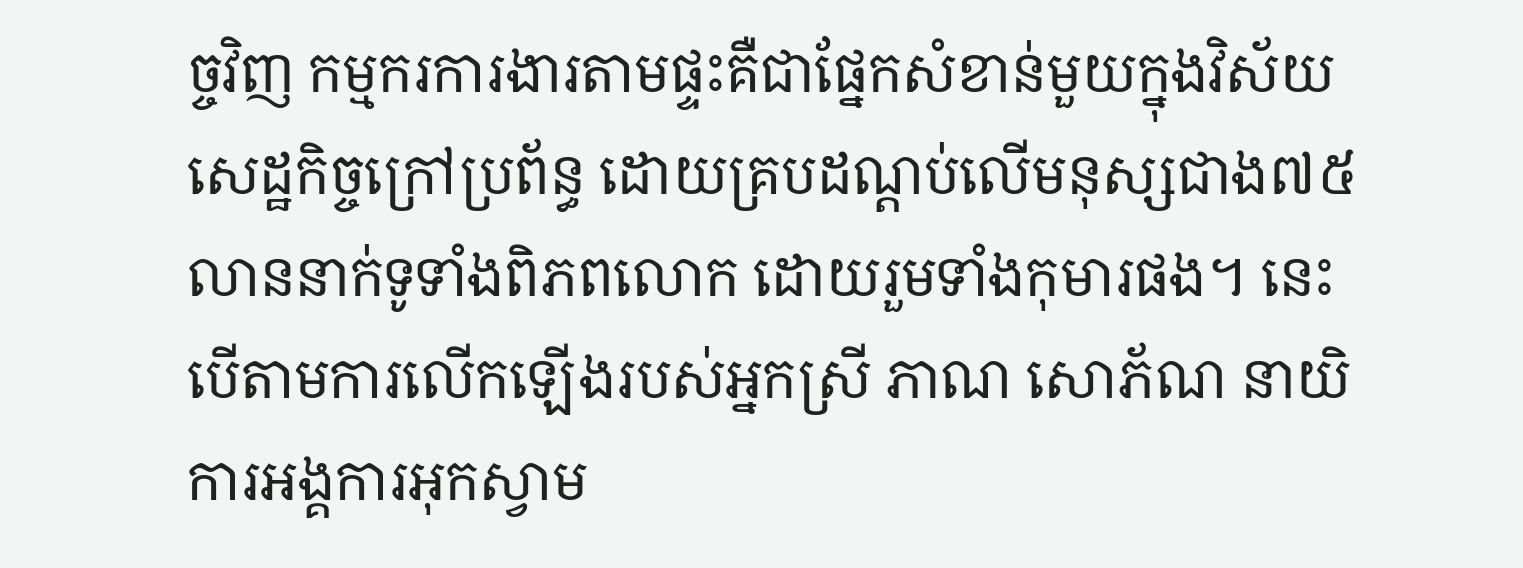ច្ចវិញ កម្មករការងារតាមផ្ទះគឺជាផ្នែកសំខាន់មួយក្នុងវិស័យសេដ្ឋកិច្ចក្រៅប្រព័ន្ធ ដោយគ្របដណ្ដប់លើមនុស្សជាង៧៥លាននាក់ទូទាំងពិភពលោក ដោយរួមទាំងកុមារផង។ នេះបើតាមការលើកឡើងរបស់អ្នកស្រី ភាណ សោភ័ណ នាយិការអង្គការអុកស្វាម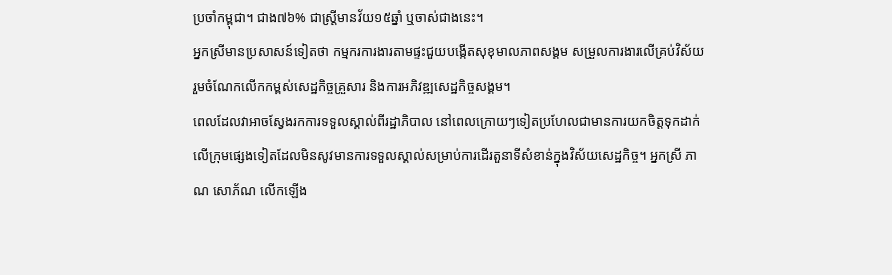ប្រចាំកម្ពុជា។ ជាង៧៦% ជាស្រ្តីមានវ័យ១៥ឆ្នាំ ឬចាស់ជាងនេះ។
អ្នកស្រីមានប្រសាសន៍ទៀតថា កម្មករការងារតាមផ្ទះជួយបង្កើតសុខុមាលភាពសង្គម សម្រួលការងារលើគ្រប់វិស័យ រួមចំណែកលើកកម្ពស់សេដ្ឋកិច្ចគ្រួសារ និងការអភិវឌ្ឍសេដ្ឋកិច្ចសង្គម។
ពេលដែលវាអាចស្វែងរកការទទួលស្គាល់ពីរដ្ឋាភិបាល នៅពេលក្រោយៗទៀតប្រហែលជាមានការយកចិត្តទុកដាក់លើក្រុមផ្សេងទៀតដែលមិនសូវមានការទទួលស្គាល់សម្រាប់ការដើរតួនាទីសំខាន់ក្នុងវិស័យសេដ្ឋកិច្ច។ អ្នកស្រី ភាណ សោភ័ណ លើកឡើង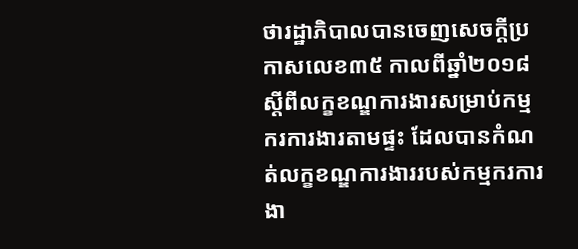ថារដ្ឋាភិបាលបានចេញសេចក្ដីប្រកាសលេខ៣៥ កាលពីឆ្នាំ២០១៨ ស្ដីពីលក្ខខណ្ឌការងារសម្រាប់កម្មករការងារតាមផ្ទះ ដែលបានកំណត់លក្ខខណ្ឌការងាររបស់កម្មករការងា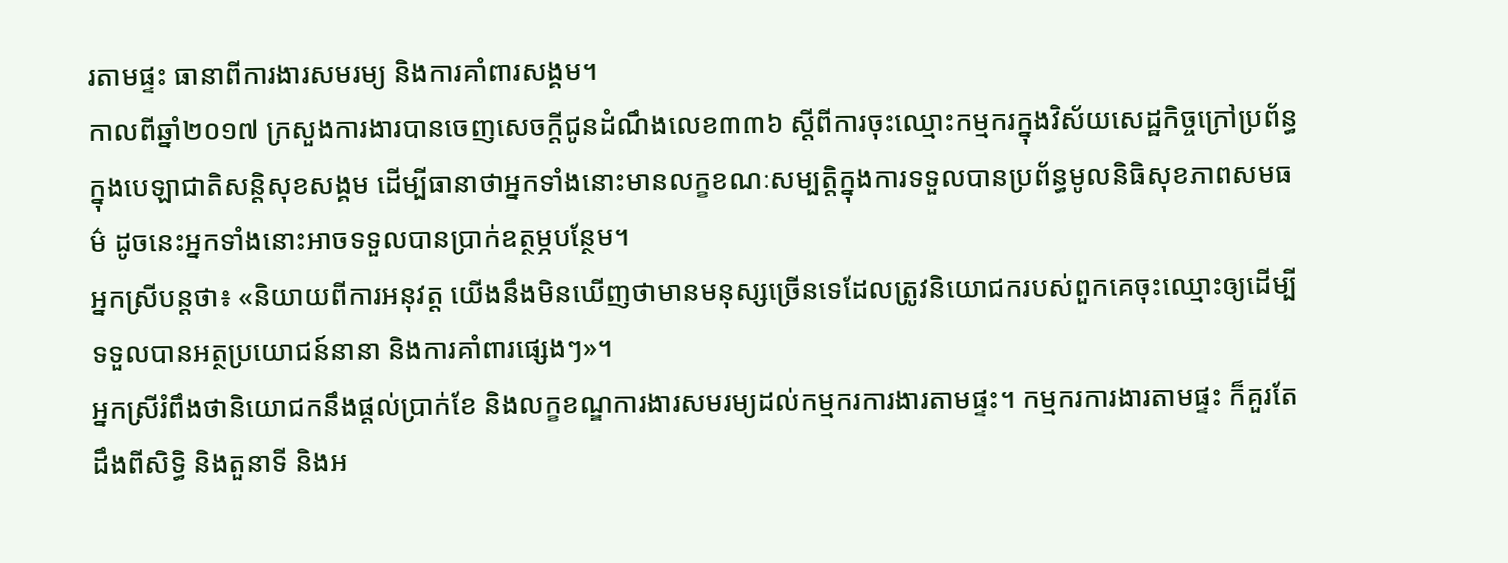រតាមផ្ទះ ធានាពីការងារសមរម្យ និងការគាំពារសង្គម។
កាលពីឆ្នាំ២០១៧ ក្រសួងការងារបានចេញសេចក្ដីជូនដំណឹងលេខ៣៣៦ ស្ដីពីការចុះឈ្មោះកម្មករក្នុងវិស័យសេដ្ឋកិច្ចក្រៅប្រព័ន្ធក្នុងបេឡាជាតិសន្ដិសុខសង្គម ដើម្បីធានាថាអ្នកទាំងនោះមានលក្ខខណៈសម្បត្តិក្នុងការទទួលបានប្រព័ន្ធមូលនិធិសុខភាពសមធម៌ ដូចនេះអ្នកទាំងនោះអាចទទួលបានប្រាក់ឧត្ថម្ភបន្ថែម។
អ្នកស្រីបន្តថា៖ «និយាយពីការអនុវត្ត យើងនឹងមិនឃើញថាមានមនុស្សច្រើនទេដែលត្រូវនិយោជករបស់ពួកគេចុះឈ្មោះឲ្យដើម្បីទទួលបានអត្ថប្រយោជន៍នានា និងការគាំពារផ្សេងៗ»។
អ្នកស្រីរំពឹងថានិយោជកនឹងផ្ដល់ប្រាក់ខែ និងលក្ខខណ្ឌការងារសមរម្យដល់កម្មករការងារតាមផ្ទះ។ កម្មករការងារតាមផ្ទះ ក៏គួរតែដឹងពីសិទ្ធិ និងតួនាទី និងអ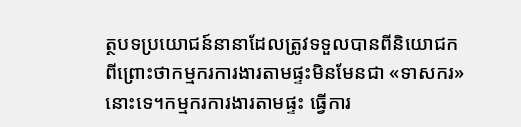ត្ថបទប្រយោជន៍នានាដែលត្រូវទទួលបានពីនិយោជក ពីព្រោះថាកម្មករការងារតាមផ្ទះមិនមែនជា «ទាសករ» នោះទេ។កម្មករការងារតាមផ្ទះ ធ្វើការ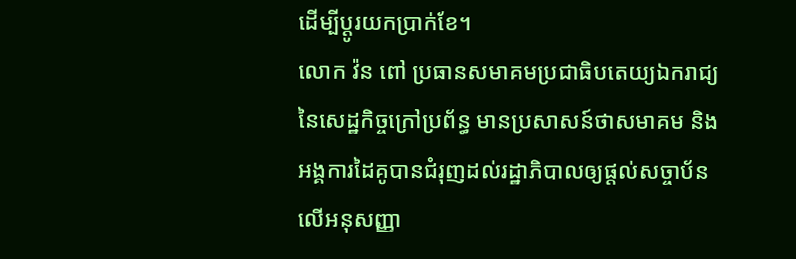ដើម្បីប្ដូរយកប្រាក់ខែ។
លោក វ៉ន ពៅ ប្រធានសមាគមប្រជាធិបតេយ្យឯករាជ្យនៃសេដ្ឋកិច្ចក្រៅប្រព័ន្ធ មានប្រសាសន៍ថាសមាគម និងអង្គការដៃគូបានជំរុញដល់រដ្ឋាភិបាលឲ្យផ្ដល់សច្ចាប័នលើអនុសញ្ញា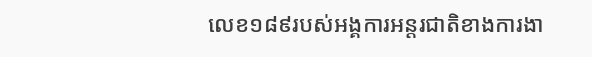លេខ១៨៩របស់អង្គការអន្តរជាតិខាងការងា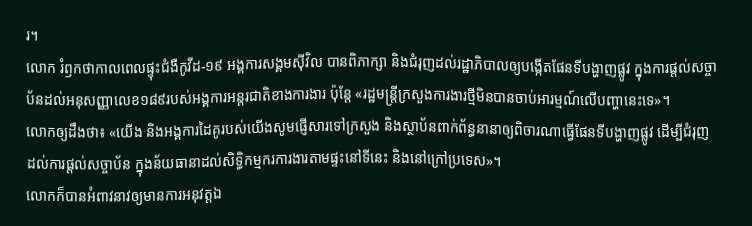រ។
លោក រំឭកថាកាលពេលផ្ទុះជំងឺកូវីដ-១៩ អង្គការសង្គមស៊ីវិល បានពិភាក្សា និងជំរុញដល់រដ្ឋាភិបាលឲ្យបង្កើតផែនទីបង្ហាញផ្លូវ ក្នុងការផ្ដល់សច្ចាប័នដល់អនុសញ្ញាលេខ១៨៩របស់អង្គការអន្តរជាតិខាងការងារ ប៉ុន្តែ «រដ្ឋមន្ត្រីក្រសួងការងារថ្មីមិនបានចាប់អារម្មណ៍លើបញ្ហានេះទេ»។
លោកឲ្យដឹងថា៖ «យើង និងអង្គការដៃគូរបស់យើងសូមផ្ញើសារទៅក្រសួង និងស្ថាប័នពាក់ព័ន្ធនានាឲ្យពិចារណាធ្វើផែនទីបង្ហាញផ្លូវ ដើម្បីជំរុញដល់ការផ្ដល់សច្ចាប័ន ក្នុងន័យធានាដល់សិទ្ធិកម្មករការងារតាមផ្ទះនៅទីនេះ និងនៅក្រៅប្រទេស»។
លោកក៏បានអំពាវនាវឲ្យមានការអនុវត្តឯ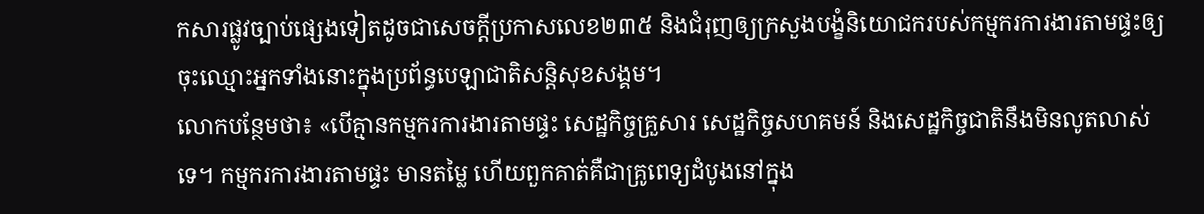កសារផ្លូវច្បាប់ផ្សេងទៀតដូចជាសេចក្ដីប្រកាសលេខ២៣៥ និងជំរុញឲ្យក្រសួងបង្ខំនិយោជករបស់កម្មករការងារតាមផ្ទះឲ្យចុះឈ្មោះអ្នកទាំងនោះក្នុងប្រព័ន្ធបេឡាជាតិសន្តិសុខសង្គម។
លោកបន្ថែមថា៖ «បើគ្មានកម្មករការងារតាមផ្ទះ សេដ្ឋកិច្ចគ្រួសារ សេដ្ឋកិច្ចសហគមន៍ និងសេដ្ឋកិច្ចជាតិនឹងមិនលូតលាស់ទេ។ កម្មករការងារតាមផ្ទះ មានតម្លៃ ហើយពួកគាត់គឺជាគ្រូពេទ្យដំបូងនៅក្នុង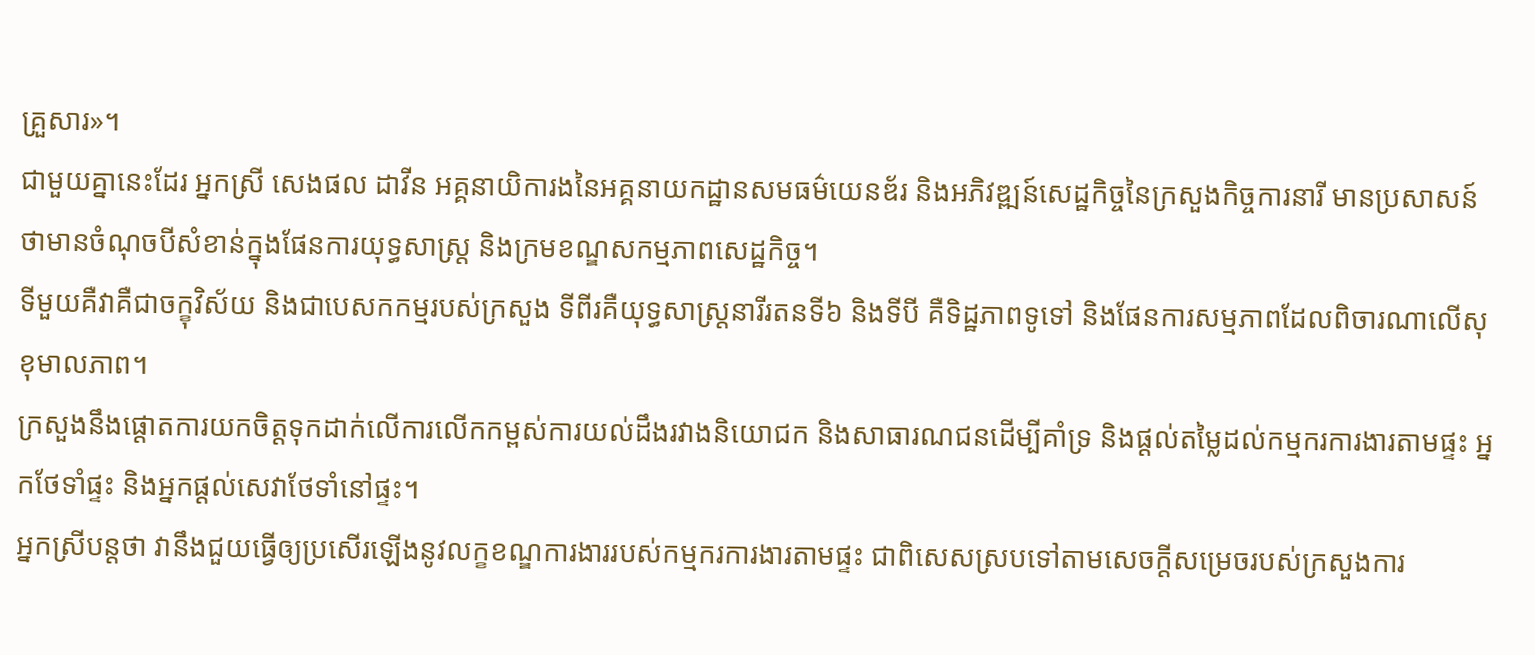គ្រួសារ»។
ជាមួយគ្នានេះដែរ អ្នកស្រី សេងផល ដាវីន អគ្គនាយិការងនៃអគ្គនាយកដ្ឋានសមធម៌យេនឌ័រ និងអភិវឌ្ឍន៍សេដ្ឋកិច្ចនៃក្រសួងកិច្ចការនារី មានប្រសាសន៍ថាមានចំណុចបីសំខាន់ក្នុងផែនការយុទ្ធសាស្រ្ត និងក្រមខណ្ឌសកម្មភាពសេដ្ឋកិច្ច។
ទីមួយគឺវាគឺជាចក្ខុវិស័យ និងជាបេសកកម្មរបស់ក្រសួង ទីពីរគឺយុទ្ធសាស្រ្តនារីរតនទី៦ និងទីបី គឺទិដ្ឋភាពទូទៅ និងផែនការសម្មភាពដែលពិចារណាលើសុខុមាលភាព។
ក្រសួងនឹងផ្ដោតការយកចិត្តទុកដាក់លើការលើកកម្ពស់ការយល់ដឹងរវាងនិយោជក និងសាធារណជនដើម្បីគាំទ្រ និងផ្ដល់តម្លៃដល់កម្មករការងារតាមផ្ទះ អ្នកថែទាំផ្ទះ និងអ្នកផ្ដល់សេវាថែទាំនៅផ្ទះ។
អ្នកស្រីបន្តថា វានឹងជួយធ្វើឲ្យប្រសើរឡើងនូវលក្ខខណ្ឌការងាររបស់កម្មករការងារតាមផ្ទះ ជាពិសេសស្របទៅតាមសេចក្ដីសម្រេចរបស់ក្រសួងការ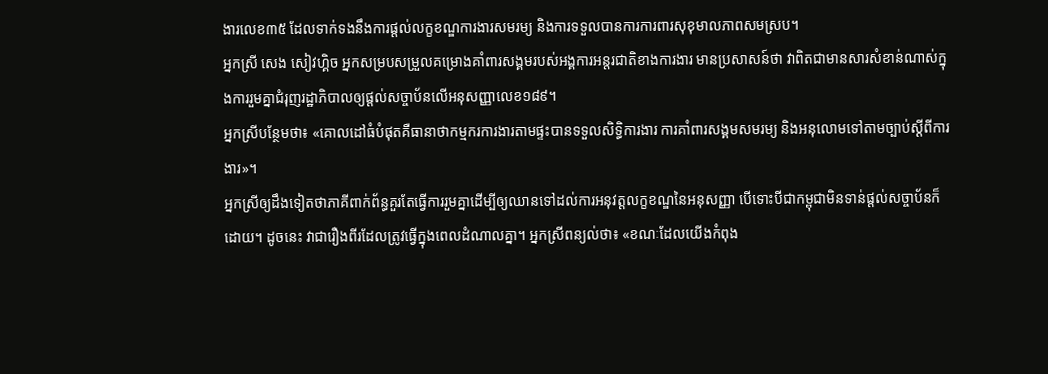ងារលេខ៣៥ ដែលទាក់ទងនឹងការផ្តល់លក្ខខណ្ឌការងារសមរម្យ និងការទទួលបានការការពារសុខុមាលភាពសមស្រប។
អ្នកស្រី សេង សៀវហ្គិច អ្នកសម្របសម្រួលគម្រោងគាំពារសង្គមរបស់អង្គការអន្តរជាតិខាងការងារ មានប្រសាសន៍ថា វាពិតជាមានសារសំខាន់ណាស់ក្នុងការរួមគ្នាជំរុញរដ្ឋាភិបាលឲ្យផ្ដល់សច្ចាប័នលើអនុសញ្ញាលេខ១៨៩។
អ្នកស្រីបន្ថែមថា៖ «គោលដៅធំបំផុតគឺធានាថាកម្មករការងារតាមផ្ទះបានទទួលសិទ្ធិការងារ ការគាំពារសង្គមសមរម្យ និងអនុលោមទៅតាមច្បាប់ស្ដីពីការងារ»។
អ្នកស្រីឲ្យដឹងទៀតថាភាគីពាក់ព័ន្ធគួរតែធ្វើការរួមគ្នាដើម្បីឲ្យឈានទៅដល់ការអនុវត្តលក្ខខណ្ឌនៃអនុសញ្ញា បើទោះបីជាកម្ពុជាមិនទាន់ផ្ដល់សច្ចាប័នក៏ដោយ។ ដូចនេះ វាជារឿងពីរដែលត្រូវធ្វើក្នុងពេលដំណាលគ្នា។ អ្នកស្រីពន្យល់ថា៖ «ខណៈដែលយើងកំពុង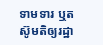ទាមទារ ឬតស៊ូមតិឲ្យរដ្ឋា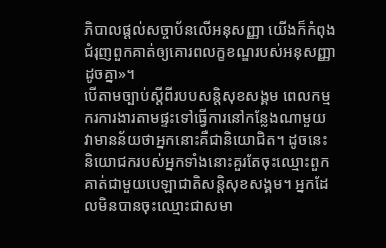ភិបាលផ្ដល់សច្ចាប័នលើអនុសញ្ញា យើងក៏កំពុងជំរុញពួកគាត់ឲ្យគោរពលក្ខខណ្ឌរបស់អនុសញ្ញាដូចគ្នា»។
បើតាមច្បាប់ស្ដីពីរបបសន្តិសុខសង្គម ពេលកម្មករការងារតាមផ្ទះទៅធ្វើការនៅកន្លែងណាមួយ វាមានន័យថាអ្នកនោះគឺជានិយោជិត។ ដូចនេះ និយោជករបស់អ្នកទាំងនោះគួរតែចុះឈ្មោះពួកគាត់ជាមួយបេឡាជាតិសន្តិសុខសង្គម។ អ្នកដែលមិនបានចុះឈ្មោះជាសមា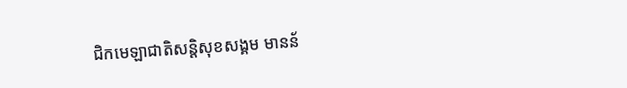ជិកមេឡាជាតិសន្តិសុខសង្គម មានន័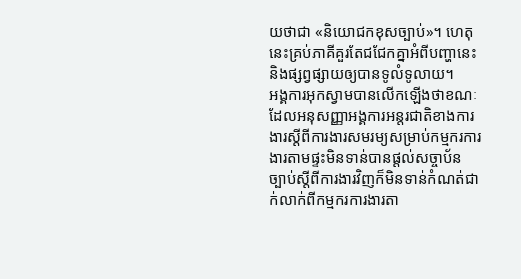យថាជា «និយោជកខុសច្បាប់»។ ហេតុនេះគ្រប់ភាគីគួរតែជជែកគ្នាអំពីបញ្ហានេះ និងផ្សព្វផ្សាយឲ្យបានទូលំទូលាយ។
អង្គការអុកស្វាមបានលើកឡើងថាខណៈដែលអនុសញ្ញាអង្គការអន្តរជាតិខាងការងារស្ដីពីការងារសមរម្យសម្រាប់កម្មករការងារតាមផ្ទះមិនទាន់បានផ្ដល់សច្ចាប័ន ច្បាប់ស្ដីពីការងារវិញក៏មិនទាន់កំណត់ជាក់លាក់ពីកម្មករការងារតា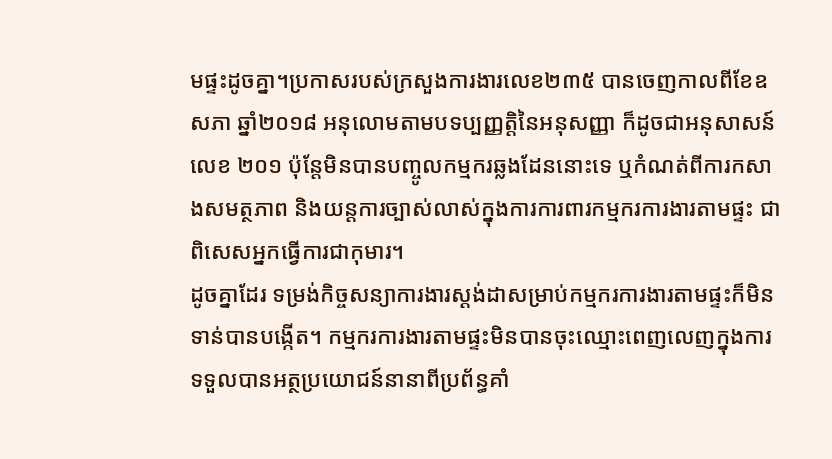មផ្ទះដូចគ្នា។ប្រកាសរបស់ក្រសួងការងារលេខ២៣៥ បានចេញកាលពីខែឧសភា ឆ្នាំ២០១៨ អនុលោមតាមបទប្បញ្ញត្តិនៃអនុសញ្ញា ក៏ដូចជាអនុសាសន៍លេខ ២០១ ប៉ុន្តែមិនបានបញ្ចូលកម្មករឆ្លងដែននោះទេ ឬកំណត់ពីការកសាងសមត្ថភាព និងយន្តការច្បាស់លាស់ក្នុងការការពារកម្មករការងារតាមផ្ទះ ជាពិសេសអ្នកធ្វើការជាកុមារ។
ដូចគ្នាដែរ ទម្រង់កិច្ចសន្យាការងារស្ដង់ដាសម្រាប់កម្មករការងារតាមផ្ទះក៏មិនទាន់បានបង្កើត។ កម្មករការងារតាមផ្ទះមិនបានចុះឈ្មោះពេញលេញក្នុងការទទួលបានអត្ថប្រយោជន៍នានាពីប្រព័ន្ធគាំ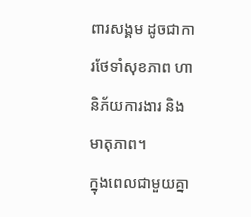ពារសង្គម ដូចជាការថែទាំសុខភាព ហានិភ័យការងារ និងមាតុភាព។
ក្នុងពេលជាមួយគ្នា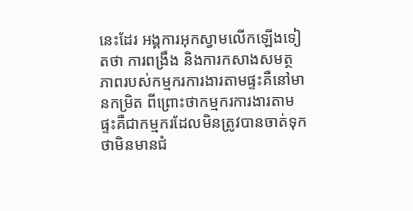នេះដែរ អង្គការអុកស្វាមលើកឡើងទៀតថា ការពង្រឹង និងការកសាងសមត្ថភាពរបស់កម្មករការងារតាមផ្ទះគឺនៅមានកម្រិត ពីព្រោះថាកម្មករការងារតាមផ្ទះគឺជាកម្មករដែលមិនត្រូវបានចាត់ទុកថាមិនមានជំ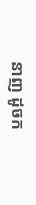នាញ ដូចក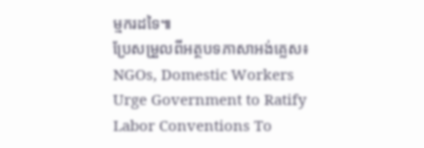ម្មករដទៃ៕
ប្រែសម្រួលពីអត្ថបទភាសាអង់គ្លេស៖ NGOs, Domestic Workers Urge Government to Ratify Labor Conventions To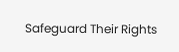Safeguard Their Rights